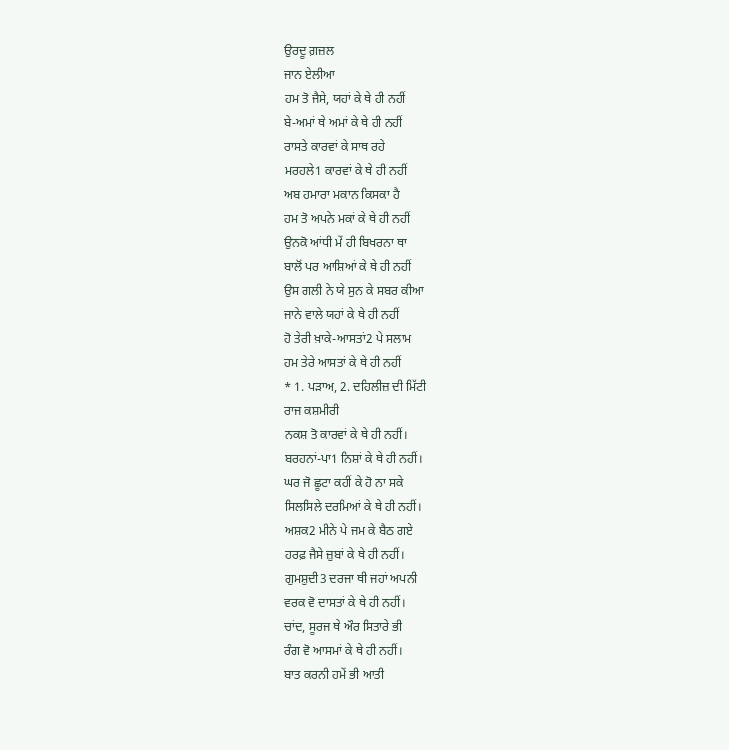ਉਰਦੂ ਗ਼ਜ਼ਲ
ਜਾਨ ਏਲੀਆ
ਹਮ ਤੋ ਜੈਸੇ, ਯਹਾਂ ਕੇ ਥੇ ਹੀ ਨਹੀਂ
ਬੇ-ਅਮਾਂ ਥੇ ਅਮਾਂ ਕੇ ਥੇ ਹੀ ਨਹੀਂ
ਰਾਸਤੇ ਕਾਰਵਾਂ ਕੇ ਸਾਥ ਰਹੇ
ਮਰਹਲੇ1 ਕਾਰਵਾਂ ਕੇ ਥੇ ਹੀ ਨਹੀਂ
ਅਬ ਹਮਾਰਾ ਮਕਾਨ ਕਿਸਕਾ ਹੈ
ਹਮ ਤੋ ਅਪਨੇ ਮਕਾਂ ਕੇ ਥੇ ਹੀ ਨਹੀਂ
ਉਨਕੋ ਆਂਧੀ ਮੇਂ ਹੀ ਬਿਖਰਨਾ ਥਾ
ਬਾਲੋਂ ਪਰ ਆਸ਼ਿਆਂ ਕੇ ਥੇ ਹੀ ਨਹੀਂ
ਉਸ ਗਲੀ ਨੇ ਯੇ ਸੁਨ ਕੇ ਸਬਰ ਕੀਆ
ਜਾਨੇ ਵਾਲੇ ਯਹਾਂ ਕੇ ਥੇ ਹੀ ਨਹੀਂ
ਹੋ ਤੇਰੀ ਖ਼ਾਕੇ-ਆਸਤਾਂ2 ਪੇ ਸਲਾਮ
ਹਮ ਤੇਰੇ ਆਸਤਾਂ ਕੇ ਥੇ ਹੀ ਨਹੀਂ
* 1. ਪੜਾਅ, 2. ਦਹਿਲੀਜ਼ ਦੀ ਮਿੱਟੀ
ਰਾਜ ਕਸ਼ਮੀਰੀ
ਨਕਸ਼ ਤੋ ਕਾਰਵਾਂ ਕੇ ਥੇ ਹੀ ਨਹੀਂ।
ਬਰਹਨਾਂ-ਪਾ1 ਨਿਸ਼ਾਂ ਕੇ ਥੇ ਹੀ ਨਹੀਂ।
ਘਰ ਜੋ ਛੂਟਾ ਕਹੀਂ ਕੇ ਹੋ ਨਾ ਸਕੇ
ਸਿਲਸਿਲੇ ਦਰਮਿਆਂ ਕੇ ਥੇ ਹੀ ਨਹੀਂ।
ਅਸ਼ਕ2 ਮੀਨੇ ਪੇ ਜਮ ਕੇ ਬੈਠ ਗਏ
ਹਰਫ਼ ਜੈਸੇ ਜ਼ੁਬਾਂ ਕੇ ਥੇ ਹੀ ਨਹੀਂ।
ਗੁਮਸ਼ੁਦੀ3 ਦਰਜਾ ਥੀ ਜਹਾਂ ਅਪਨੀ
ਵਰਕ ਵੋ ਦਾਸਤਾਂ ਕੇ ਥੇ ਹੀ ਨਹੀਂ।
ਚਾਂਦ, ਸੂਰਜ ਥੇ ਔਰ ਸਿਤਾਰੇ ਭੀ
ਰੰਗ ਵੋ ਆਸਮਾਂ ਕੇ ਥੇ ਹੀ ਨਹੀਂ।
ਬਾਤ ਕਰਨੀ ਹਮੇਂ ਭੀ ਆਤੀ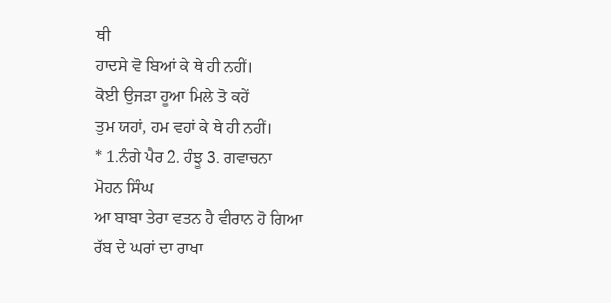ਥੀ
ਹਾਦਸੇ ਵੋ ਬਿਆਂ ਕੇ ਥੇ ਹੀ ਨਹੀਂ।
ਕੋਈ ਉਜੜਾ ਹੂਆ ਮਿਲੇ ਤੋ ਕਹੇਂ
ਤੁਮ ਯਹਾਂ, ਹਮ ਵਹਾਂ ਕੇ ਥੇ ਹੀ ਨਹੀਂ।
* 1.ਨੰਗੇ ਪੈਰ 2. ਹੰਝੂ 3. ਗਵਾਚਨਾ
ਮੋਹਨ ਸਿੰਘ
ਆ ਬਾਬਾ ਤੇਰਾ ਵਤਨ ਹੈ ਵੀਰਾਨ ਹੋ ਗਿਆ
ਰੱਬ ਦੇ ਘਰਾਂ ਦਾ ਰਾਖਾ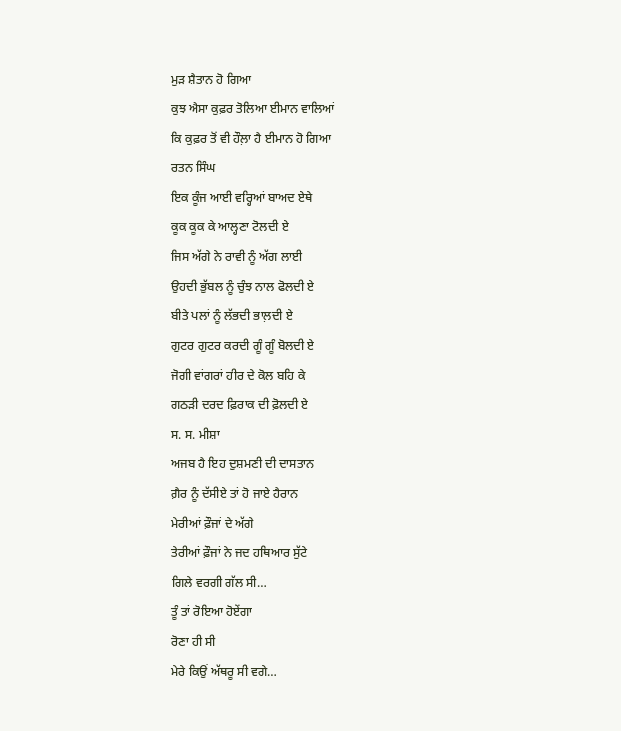ਮੁੜ ਸ਼ੈਤਾਨ ਹੋ ਗਿਆ
ਕੁਝ ਐਸਾ ਕੁਫ਼ਰ ਤੋਲਿਆ ਈਮਾਨ ਵਾਲਿਆਂ
ਕਿ ਕੁਫ਼ਰ ਤੋਂ ਵੀ ਹੌਲ਼ਾ ਹੈ ਈਮਾਨ ਹੋ ਗਿਆ
ਰਤਨ ਸਿੰਘ
ਇਕ ਕੂੰਜ ਆਈ ਵਰ੍ਹਿਆਂ ਬਾਅਦ ਏਥੇ
ਕੂਕ ਕੂਕ ਕੇ ਆਲ੍ਹਣਾ ਟੋਲਦੀ ਏ
ਜਿਸ ਅੱਗੇ ਨੇ ਰਾਵੀ ਨੂੰ ਅੱਗ ਲਾਈ
ਉਹਦੀ ਭੁੱਬਲ ਨੂੰ ਚੁੰਝ ਨਾਲ ਫੋਲਦੀ ਏ
ਬੀਤੇ ਪਲਾਂ ਨੂੰ ਲੱਭਦੀ ਭਾਲ਼ਦੀ ਏ
ਗੁਟਰ ਗੁਟਰ ਕਰਦੀ ਗੂੰ ਗੂੰ ਬੋਲਦੀ ਏ
ਜੋਗੀ ਵਾਂਗਰਾਂ ਹੀਰ ਦੇ ਕੋਲ ਬਹਿ ਕੇ
ਗਠੜੀ ਦਰਦ ਫ਼ਿਰਾਕ ਦੀ ਫ਼ੋਲਦੀ ਏ
ਸ. ਸ. ਮੀਸ਼ਾ
ਅਜਬ ਹੈ ਇਹ ਦੁਸ਼ਮਣੀ ਦੀ ਦਾਸਤਾਨ
ਗ਼ੈਰ ਨੂੰ ਦੱਸੀਏ ਤਾਂ ਹੋ ਜਾਏ ਹੈਰਾਨ
ਮੇਰੀਆਂ ਫ਼ੌਜਾਂ ਦੇ ਅੱਗੇ
ਤੇਰੀਆਂ ਫ਼ੌਜਾਂ ਨੇ ਜਦ ਹਥਿਆਰ ਸੁੱਟੇ
ਗਿਲੇ ਵਰਗੀ ਗੱਲ ਸੀ…
ਤੂੰ ਤਾਂ ਰੋਇਆ ਹੋਏਂਗਾ
ਰੋਣਾ ਹੀ ਸੀ
ਮੇਰੇ ਕਿਉਂ ਅੱਥਰੂ ਸੀ ਵਗੇ…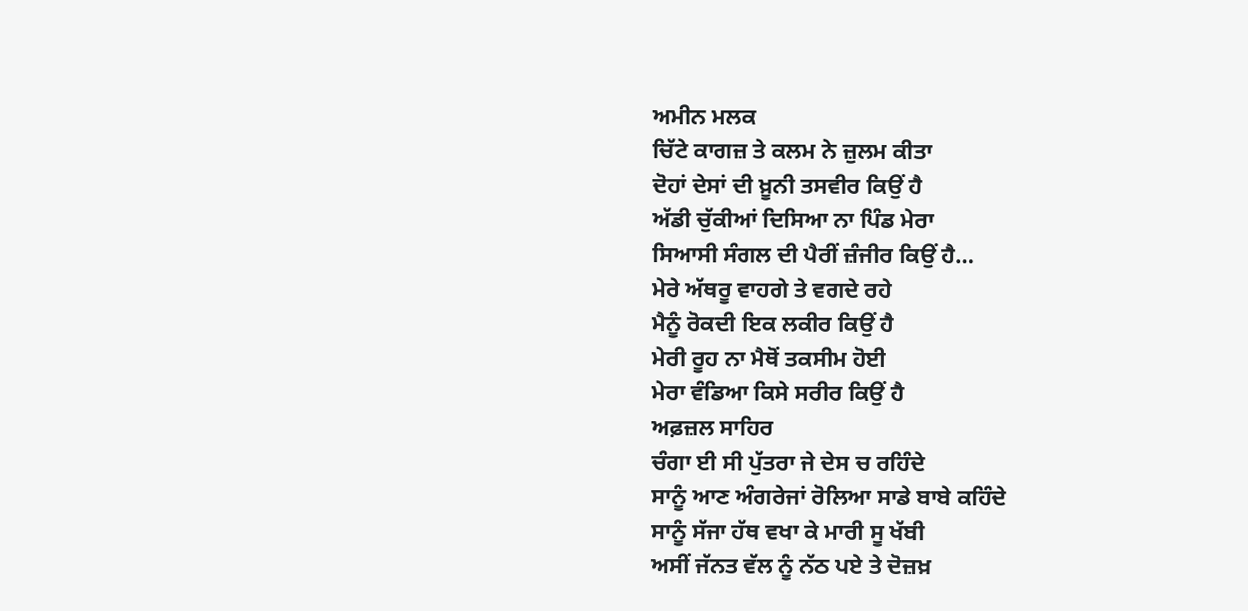ਅਮੀਨ ਮਲਕ
ਚਿੱਟੇ ਕਾਗਜ਼ ਤੇ ਕਲਮ ਨੇ ਜ਼ੁਲਮ ਕੀਤਾ
ਦੋਹਾਂ ਦੇਸਾਂ ਦੀ ਖ਼ੂਨੀ ਤਸਵੀਰ ਕਿਉਂ ਹੈ
ਅੱਡੀ ਚੁੱਕੀਆਂ ਦਿਸਿਆ ਨਾ ਪਿੰਡ ਮੇਰਾ
ਸਿਆਸੀ ਸੰਗਲ ਦੀ ਪੈਰੀਂ ਜ਼ੰਜੀਰ ਕਿਉਂ ਹੈ…
ਮੇਰੇ ਅੱਥਰੂ ਵਾਹਗੇ ਤੇ ਵਗਦੇ ਰਹੇ
ਮੈਨੂੰ ਰੋਕਦੀ ਇਕ ਲਕੀਰ ਕਿਉਂ ਹੈ
ਮੇਰੀ ਰੂਹ ਨਾ ਮੈਥੋਂ ਤਕਸੀਮ ਹੋਈ
ਮੇਰਾ ਵੰਡਿਆ ਕਿਸੇ ਸਰੀਰ ਕਿਉਂ ਹੈ
ਅਫ਼ਜ਼ਲ ਸਾਹਿਰ
ਚੰਗਾ ਈ ਸੀ ਪੁੱਤਰਾ ਜੇ ਦੇਸ ਚ ਰਹਿੰਦੇ
ਸਾਨੂੰ ਆਣ ਅੰਗਰੇਜਾਂ ਰੋਲਿਆ ਸਾਡੇ ਬਾਬੇ ਕਹਿੰਦੇ
ਸਾਨੂੰ ਸੱਜਾ ਹੱਥ ਵਖਾ ਕੇ ਮਾਰੀ ਸੂ ਖੱਬੀ
ਅਸੀਂ ਜੱਨਤ ਵੱਲ ਨੂੰ ਨੱਠ ਪਏ ਤੇ ਦੋਜ਼ਖ਼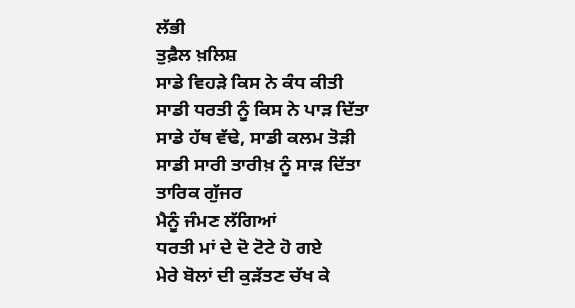ਲੱਭੀ
ਤੁਫ਼ੈਲ ਖ਼ਲਿਸ਼
ਸਾਡੇ ਵਿਹੜੇ ਕਿਸ ਨੇ ਕੰਧ ਕੀਤੀ
ਸਾਡੀ ਧਰਤੀ ਨੂੰ ਕਿਸ ਨੇ ਪਾੜ ਦਿੱਤਾ
ਸਾਡੇ ਹੱਥ ਵੱਢੇ, ਸਾਡੀ ਕਲਮ ਤੋੜੀ
ਸਾਡੀ ਸਾਰੀ ਤਾਰੀਖ਼ ਨੂੰ ਸਾੜ ਦਿੱਤਾ
ਤਾਰਿਕ ਗੁੱਜਰ
ਮੈਨੂੰ ਜੰਮਣ ਲੱਗਿਆਂ
ਧਰਤੀ ਮਾਂ ਦੇ ਦੋ ਟੋਟੇ ਹੋ ਗਏ
ਮੇਰੇ ਬੋਲਾਂ ਦੀ ਕੁੜੱਤਣ ਚੱਖ ਕੇ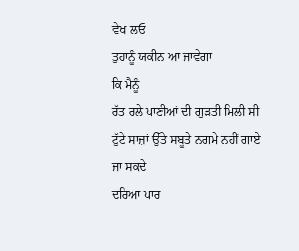ਵੇਖ ਲਓ
ਤੁਹਾਨੂੰ ਯਕੀਨ ਆ ਜਾਵੇਗਾ
ਕਿ ਮੈਨੂੰ
ਰੱਤ ਰਲੇ ਪਾਣੀਆਂ ਦੀ ਗੁੜਤੀ ਮਿਲੀ ਸੀ
ਟੁੱਟੇ ਸਾਜ਼ਾਂ ਉੱਤੇ ਸਬੂਤੇ ਨਗਮੇ ਨਹੀਂ ਗਾਏ ਜਾ ਸਕਦੇ
ਦਰਿਆ ਪਾਰ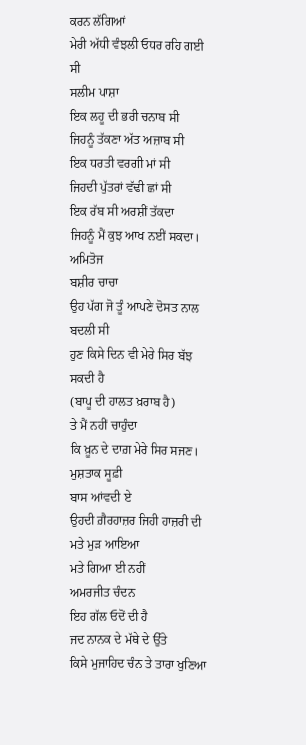ਕਰਨ ਲੱਗਿਆਂ
ਮੇਰੀ ਅੱਧੀ ਵੰਝਲੀ ਓਧਰ ਰਹਿ ਗਈ ਸੀ
ਸਲੀਮ ਪਾਸ਼ਾ
ਇਕ ਲਹੂ ਦੀ ਭਰੀ ਚਨਾਬ ਸੀ
ਜਿਹਨੂੰ ਤੱਕਣਾ ਅੱਤ ਅਜ਼ਾਬ ਸੀ
ਇਕ ਧਰਤੀ ਵਰਗੀ ਮਾਂ ਸੀ
ਜਿਹਦੀ ਪੁੱਤਰਾਂ ਵੱਢੀ ਛਾਂ ਸੀ
ਇਕ ਰੱਬ ਸੀ ਅਰਸ਼ੀਂ ਤੱਕਦਾ
ਜਿਹਨੂੰ ਮੈਂ ਕੁਝ ਆਖ ਨਈਂ ਸਕਦਾ।
ਅਮਿਤੋਜ
ਬਸ਼ੀਰ ਚਾਚਾ
ਉਹ ਪੱਗ ਜੋ ਤੂੰ ਆਪਣੇ ਦੋਸਤ ਨਾਲ ਬਦਲੀ ਸੀ
ਹੁਣ ਕਿਸੇ ਦਿਨ ਵੀ ਮੇਰੇ ਸਿਰ ਬੱਝ ਸਕਦੀ ਹੈ
(ਬਾਪੂ ਦੀ ਹਾਲਤ ਖ਼ਰਾਬ ਹੈ)
ਤੇ ਮੈਂ ਨਹੀਂ ਚਾਹੁੰਦਾ
ਕਿ ਖ਼ੂਨ ਦੇ ਦਾਗ਼ ਮੇਰੇ ਸਿਰ ਸਜਣ।
ਮੁਸ਼ਤਾਕ ਸੂਫ਼ੀ
ਬਾਸ ਆਂਵਦੀ ਏ
ਉਹਦੀ ਗ਼ੈਰਹਾਜ਼ਰ ਜਿਹੀ ਹਾਜ਼ਰੀ ਦੀ
ਮਤੇ ਮੁੜ ਆਇਆ
ਮਤੇ ਗਿਆ ਈ ਨਹੀਂ
ਅਮਰਜੀਤ ਚੰਦਨ
ਇਹ ਗੱਲ ਓਦੋਂ ਦੀ ਹੈ
ਜਦ ਨਾਨਕ ਦੇ ਮੱਥੇ ਦੇ ਉੱਤੇ
ਕਿਸੇ ਮੁਜਾਹਿਦ ਚੰਨ ਤੇ ਤਾਰਾ ਖੁਣਿਆ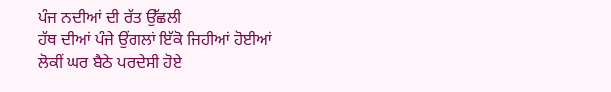ਪੰਜ ਨਦੀਆਂ ਦੀ ਰੱਤ ਉੱਛਲੀ
ਹੱਥ ਦੀਆਂ ਪੰਜੇ ਉਂਗਲਾਂ ਇੱਕੋ ਜਿਹੀਆਂ ਹੋਈਆਂ
ਲੋਕੀਂ ਘਰ ਬੈਠੇ ਪਰਦੇਸੀ ਹੋਏ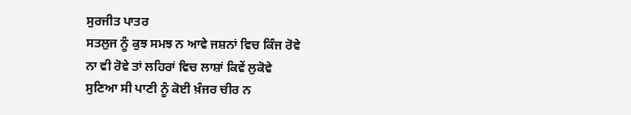ਸੁਰਜੀਤ ਪਾਤਰ
ਸਤਲੁਜ ਨੂੰ ਕੁਝ ਸਮਝ ਨ ਆਵੇ ਜਸ਼ਨਾਂ ਵਿਚ ਕਿੰਜ ਰੋਵੇ
ਨਾ ਵੀ ਰੋਵੇ ਤਾਂ ਲਹਿਰਾਂ ਵਿਚ ਲਾਸ਼ਾਂ ਕਿਵੇਂ ਲੁਕੋਵੇ
ਸੁਣਿਆ ਸੀ ਪਾਣੀ ਨੂੰ ਕੋਈ ਖ਼ੰਜਰ ਚੀਰ ਨ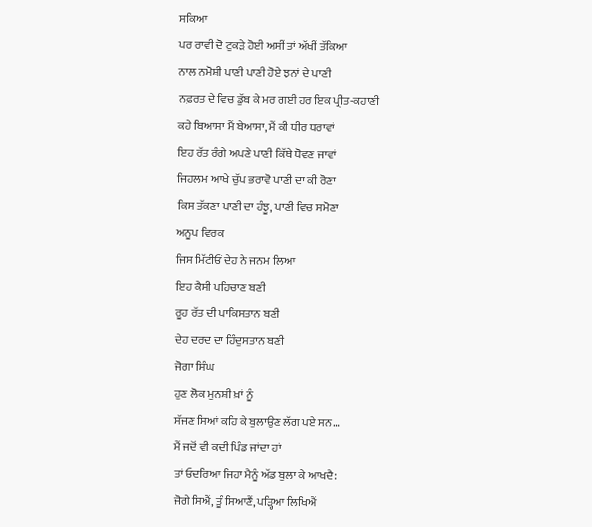ਸਕਿਆ
ਪਰ ਰਾਵੀ ਦੋ ਟੁਕੜੇ ਹੋਈ ਅਸੀਂ ਤਾਂ ਅੱਖੀਂ ਤੱਕਿਆ
ਨਾਲ ਨਮੋਸ਼ੀ ਪਾਣੀ ਪਾਣੀ ਹੋਏ ਝਨਾਂ ਦੇ ਪਾਣੀ
ਨਫ਼ਰਤ ਦੇ ਵਿਚ ਡੁੱਬ ਕੇ ਮਰ ਗਈ ਹਰ ਇਕ ਪ੍ਰੀਤ-ਕਹਾਣੀ
ਕਹੇ ਬਿਆਸਾ ਮੈਂ ਬੇਆਸਾ, ਮੈਂ ਕੀ ਧੀਰ ਧਰਾਵਾਂ
ਇਹ ਰੱਤ ਰੰਗੇ ਅਪਣੇ ਪਾਣੀ ਕਿੱਥੇ ਧੋਵਣ ਜਾਵਾਂ
ਜਿਹਲਮ ਆਖੇ ਚੁੱਪ ਭਰਾਵੋ ਪਾਣੀ ਦਾ ਕੀ ਰੋਣਾ
ਕਿਸ ਤੱਕਣਾ ਪਾਣੀ ਦਾ ਹੰਝੂ, ਪਾਣੀ ਵਿਚ ਸਮੋਣਾ
ਅਨੂਪ ਵਿਰਕ
ਜਿਸ ਮਿੱਟੀਓਂ ਦੇਹ ਨੇ ਜਨਮ ਲਿਆ
ਇਹ ਕੈਸੀ ਪਹਿਚਾਣ ਬਣੀ
ਰੂਹ ਰੱਤ ਦੀ ਪਾਕਿਸਤਾਨ ਬਣੀ
ਦੇਹ ਦਰਦ ਦਾ ਹਿੰਦੁਸਤਾਨ ਬਣੀ
ਜੋਗਾ ਸਿੰਘ
ਹੁਣ ਲੋਕ ਮੁਨਸ਼ੀ ਖ਼ਾਂ ਨੂੰ
ਸੱਜਣ ਸਿਆਂ ਕਹਿ ਕੇ ਬੁਲਾਉਣ ਲੱਗ ਪਏ ਸਨ…
ਮੈਂ ਜਦੋਂ ਵੀ ਕਦੀ ਪਿੰਡ ਜਾਂਦਾ ਹਾਂ
ਤਾਂ ਓਦਰਿਆ ਜਿਹਾ ਮੈਨੂੰ ਅੱਡ ਬੁਲਾ ਕੇ ਆਖਦੈ:
ਜੋਗੇ ਸਿਐਂ, ਤੂੰ ਸਿਆਣੈਂ, ਪੜ੍ਹਿਆ ਲਿਖਿਐਂ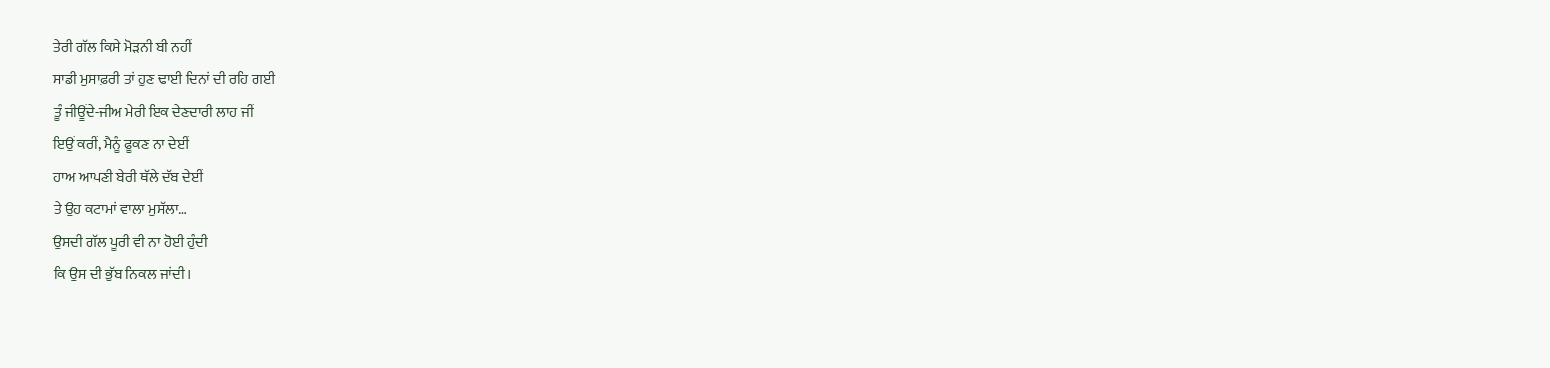ਤੇਰੀ ਗੱਲ ਕਿਸੇ ਮੋੜਨੀ ਬੀ ਨਹੀਂ
ਸਾਡੀ ਮੁਸਾਫ਼ਰੀ ਤਾਂ ਹੁਣ ਢਾਈ ਦਿਨਾਂ ਦੀ ਰਹਿ ਗਈ
ਤੂੰ ਜੀਊਂਦੇ-ਜੀਅ ਮੇਰੀ ਇਕ ਦੇਣਦਾਰੀ ਲਾਹ ਜੀਂ
ਇਉਂ ਕਰੀਂ, ਮੈਨੂੰ ਫੂਕਣ ਨਾ ਦੇਈਂ
ਹਾਅ ਆਪਣੀ ਬੇਰੀ ਥੱਲੇ ਦੱਬ ਦੇਈਂ
ਤੇ ਉਹ ਕਟਾਮਾਂ ਵਾਲਾ ਮੁਸੱਲਾ…
ਉਸਦੀ ਗੱਲ ਪੂਰੀ ਵੀ ਨਾ ਹੋਈ ਹੁੰਦੀ
ਕਿ ਉਸ ਦੀ ਭੁੱਬ ਨਿਕਲ ਜਾਂਦੀ।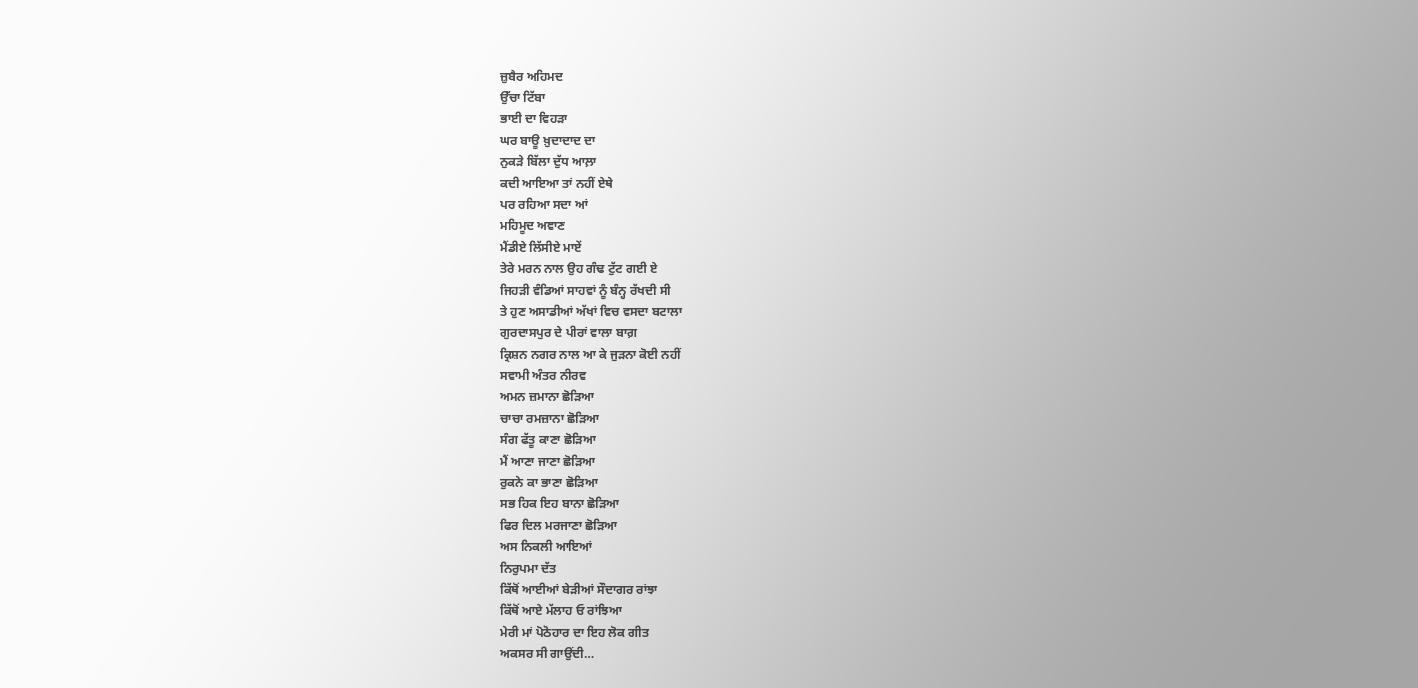ਜ਼ੁਬੈਰ ਅਹਿਮਦ
ਉੱਚਾ ਟਿੱਬਾ
ਭਾਈ ਦਾ ਵਿਹੜਾ
ਘਰ ਬਾਊ ਖ਼ੁਦਾਦਾਦ ਦਾ
ਨੁਕੜੇ ਬਿੱਲਾ ਦੁੱਧ ਆਲ਼ਾ
ਕਦੀ ਆਇਆ ਤਾਂ ਨਹੀਂ ਏਥੇ
ਪਰ ਰਹਿਆ ਸਦਾ ਆਂ
ਮਹਿਮੂਦ ਅਞਾਣ
ਮੈਂਡੀਏ ਲਿੱਸੀਏ ਮਾਏਂ
ਤੇਰੇ ਮਰਨ ਨਾਲ ਉਹ ਗੰਢ ਟੁੱਟ ਗਈ ਏ
ਜਿਹੜੀ ਵੰਡਿਆਂ ਸਾਹਵਾਂ ਨੂੰ ਬੰਨ੍ਹ ਰੱਖਦੀ ਸੀ
ਤੇ ਹੁਣ ਅਸਾਡੀਆਂ ਅੱਖਾਂ ਵਿਚ ਵਸਦਾ ਬਟਾਲਾ
ਗੁਰਦਾਸਪੁਰ ਦੇ ਪੀਰਾਂ ਵਾਲਾ ਬਾਗ਼
ਕ੍ਰਿਸ਼ਨ ਨਗਰ ਨਾਲ ਆ ਕੇ ਜੁੜਨਾ ਕੋਈ ਨਹੀਂ
ਸਵਾਮੀ ਅੰਤਰ ਨੀਰਵ
ਅਮਨ ਜ਼ਮਾਨਾ ਛੋੜਿਆ
ਚਾਚਾ ਰਮਜ਼ਾਨਾ ਛੋੜਿਆ
ਸੰਗ ਫੱਤੂ ਕਾਣਾ ਛੋੜਿਆ
ਮੈਂ ਆਣਾ ਜਾਣਾ ਛੋੜਿਆ
ਰੁਕਨੇ ਕਾ ਭਾਣਾ ਛੋੜਿਆ
ਸਭ ਹਿਕ ਇਹ ਬਾਨਾ ਛੋੜਿਆ
ਫਿਰ ਦਿਲ ਮਰਜਾਣਾ ਛੋੜਿਆ
ਅਸ ਨਿਕਲੀ ਆਇਆਂ
ਨਿਰੁਪਮਾ ਦੱਤ
ਕਿੱਥੋਂ ਆਈਆਂ ਬੇੜੀਆਂ ਸੌਦਾਗਰ ਰਾਂਝਾ
ਕਿੱਥੋਂ ਆਏ ਮੱਲਾਹ ਓ ਰਾਂਝਿਆ
ਮੇਰੀ ਮਾਂ ਪੋਠੋਹਾਰ ਦਾ ਇਹ ਲੋਕ ਗੀਤ
ਅਕਸਰ ਸੀ ਗਾਉਂਦੀ…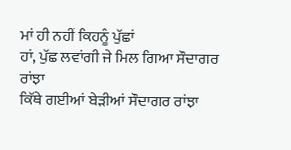ਮਾਂ ਹੀ ਨਹੀਂ ਕਿਹਨੂੰ ਪੁੱਛਾਂ
ਹਾਂ, ਪੁੱਛ ਲਵਾਂਗੀ ਜੇ ਮਿਲ ਗਿਆ ਸੌਦਾਗਰ ਰਾਂਝਾ
ਕਿੱਥੇ ਗਈਆਂ ਬੇੜੀਆਂ ਸੌਦਾਗਰ ਰਾਂਝਾ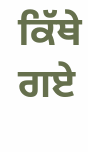ਕਿੱਥੇ ਗਏ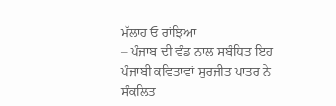ਮੱਲਾਹ ਓ ਰਾਂਝਿਆ
– ਪੰਜਾਬ ਦੀ ਵੰਡ ਨਾਲ ਸਬੰਧਿਤ ਇਹ ਪੰਜਾਬੀ ਕਵਿਤਾਵਾਂ ਸੁਰਜੀਤ ਪਾਤਰ ਨੇ ਸੰਕਲਿਤ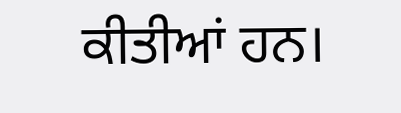ਕੀਤੀਆਂ ਹਨ।